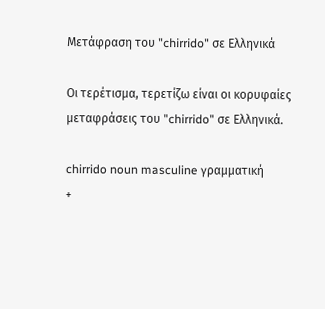Μετάφραση του "chirrido" σε Ελληνικά

Οι τερέτισμα, τερετίζω είναι οι κορυφαίες μεταφράσεις του "chirrido" σε Ελληνικά.

chirrido noun masculine γραμματική
+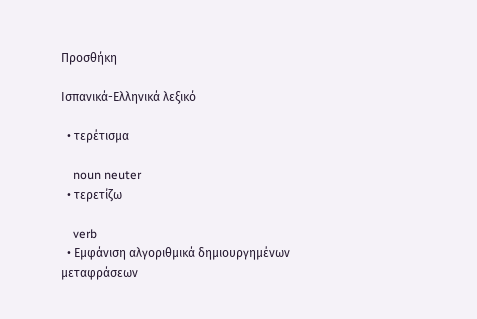Προσθήκη

Ισπανικά-Ελληνικά λεξικό

  • τερέτισμα

    noun neuter
  • τερετίζω

    verb
  • Εμφάνιση αλγοριθμικά δημιουργημένων μεταφράσεων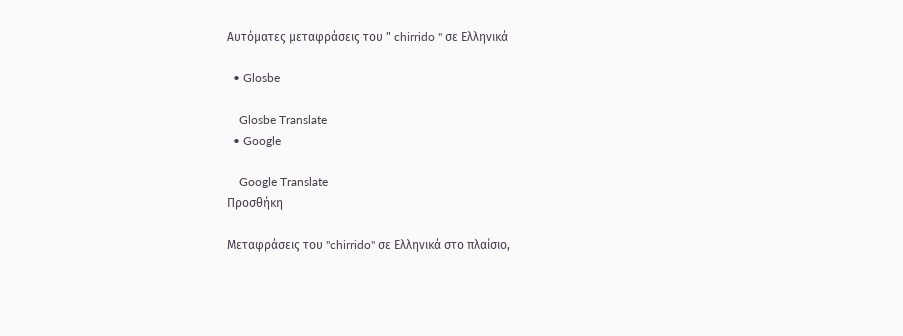Αυτόματες μεταφράσεις του " chirrido " σε Ελληνικά

  • Glosbe

    Glosbe Translate
  • Google

    Google Translate
Προσθήκη

Μεταφράσεις του "chirrido" σε Ελληνικά στο πλαίσιο,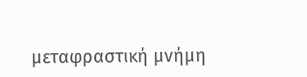μεταφραστική μνήμη